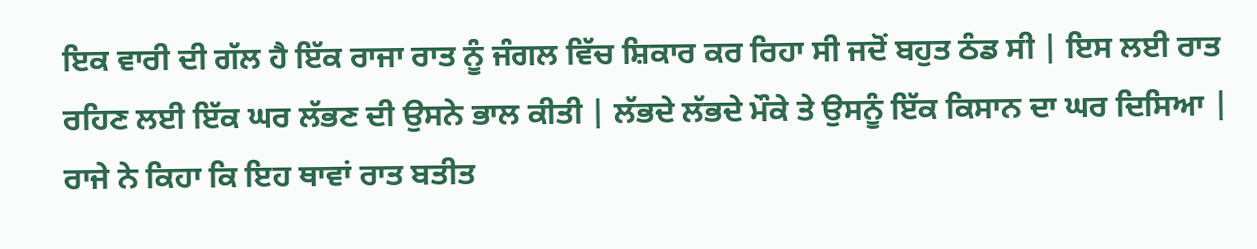ਇਕ ਵਾਰੀ ਦੀ ਗੱਲ ਹੈ ਇੱਕ ਰਾਜਾ ਰਾਤ ਨੂੰ ਜੰਗਲ ਵਿੱਚ ਸ਼ਿਕਾਰ ਕਰ ਰਿਹਾ ਸੀ ਜਦੋਂ ਬਹੁਤ ਠੰਡ ਸੀ | ਇਸ ਲਈ ਰਾਤ ਰਹਿਣ ਲਈ ਇੱਕ ਘਰ ਲੱਭਣ ਦੀ ਉਸਨੇ ਭਾਲ ਕੀਤੀ | ਲੱਭਦੇ ਲੱਭਦੇ ਮੌਕੇ ਤੇ ਉਸਨੂੰ ਇੱਕ ਕਿਸਾਨ ਦਾ ਘਰ ਦਿਸਿਆ | ਰਾਜੇ ਨੇ ਕਿਹਾ ਕਿ ਇਹ ਥਾਵਾਂ ਰਾਤ ਬਤੀਤ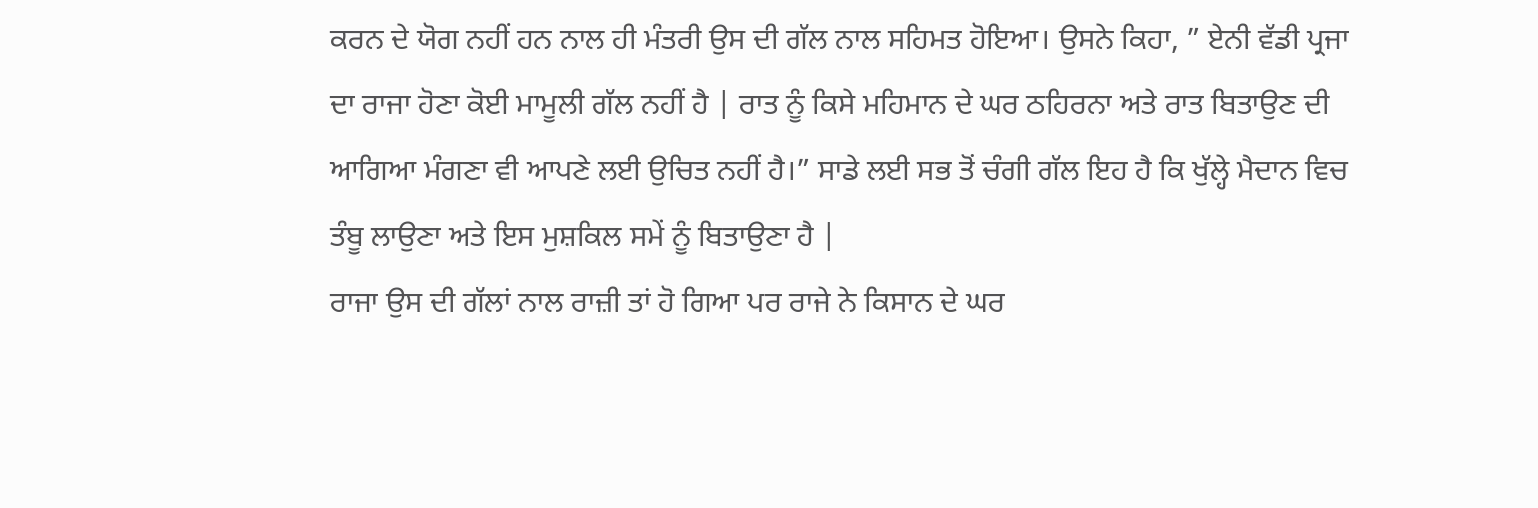ਕਰਨ ਦੇ ਯੋਗ ਨਹੀਂ ਹਨ ਨਾਲ ਹੀ ਮੰਤਰੀ ਉਸ ਦੀ ਗੱਲ ਨਾਲ ਸਹਿਮਤ ਹੋਇਆ। ਉਸਨੇ ਕਿਹਾ, ” ਏਨੀ ਵੱਡੀ ਪ੍ਰਜਾ ਦਾ ਰਾਜਾ ਹੋਣਾ ਕੋਈ ਮਾਮੂਲੀ ਗੱਲ ਨਹੀਂ ਹੈ | ਰਾਤ ਨੂੰ ਕਿਸੇ ਮਹਿਮਾਨ ਦੇ ਘਰ ਠਹਿਰਨਾ ਅਤੇ ਰਾਤ ਬਿਤਾਉਣ ਦੀ ਆਗਿਆ ਮੰਗਣਾ ਵੀ ਆਪਣੇ ਲਈ ਉਚਿਤ ਨਹੀਂ ਹੈ।” ਸਾਡੇ ਲਈ ਸਭ ਤੋਂ ਚੰਗੀ ਗੱਲ ਇਹ ਹੈ ਕਿ ਖੁੱਲ੍ਹੇ ਮੈਦਾਨ ਵਿਚ ਤੰਬੂ ਲਾਉਣਾ ਅਤੇ ਇਸ ਮੁਸ਼ਕਿਲ ਸਮੇਂ ਨੂੰ ਬਿਤਾਉਣਾ ਹੈ |
ਰਾਜਾ ਉਸ ਦੀ ਗੱਲਾਂ ਨਾਲ ਰਾਜ਼ੀ ਤਾਂ ਹੋ ਗਿਆ ਪਰ ਰਾਜੇ ਨੇ ਕਿਸਾਨ ਦੇ ਘਰ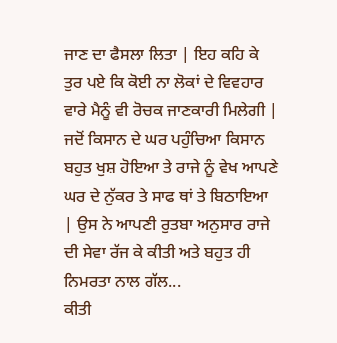ਜਾਣ ਦਾ ਫੈਸਲਾ ਲਿਤਾ | ਇਹ ਕਹਿ ਕੇ ਤੁਰ ਪਏ ਕਿ ਕੋਈ ਨਾ ਲੋਕਾਂ ਦੇ ਵਿਵਹਾਰ ਵਾਰੇ ਮੈਨੂੰ ਵੀ ਰੋਚਕ ਜਾਣਕਾਰੀ ਮਿਲੇਗੀ | ਜਦੋਂ ਕਿਸਾਨ ਦੇ ਘਰ ਪਹੁੰਚਿਆ ਕਿਸਾਨ ਬਹੁਤ ਖੁਸ਼ ਹੋਇਆ ਤੇ ਰਾਜੇ ਨੂੰ ਵੇਖ ਆਪਣੇ ਘਰ ਦੇ ਨੁੱਕਰ ਤੇ ਸਾਫ ਥਾਂ ਤੇ ਬਿਠਾਇਆ | ਉਸ ਨੇ ਆਪਣੀ ਰੁਤਬਾ ਅਨੁਸਾਰ ਰਾਜੇ ਦੀ ਸੇਵਾ ਰੱਜ ਕੇ ਕੀਤੀ ਅਤੇ ਬਹੁਤ ਹੀ ਨਿਮਰਤਾ ਨਾਲ ਗੱਲ...
ਕੀਤੀ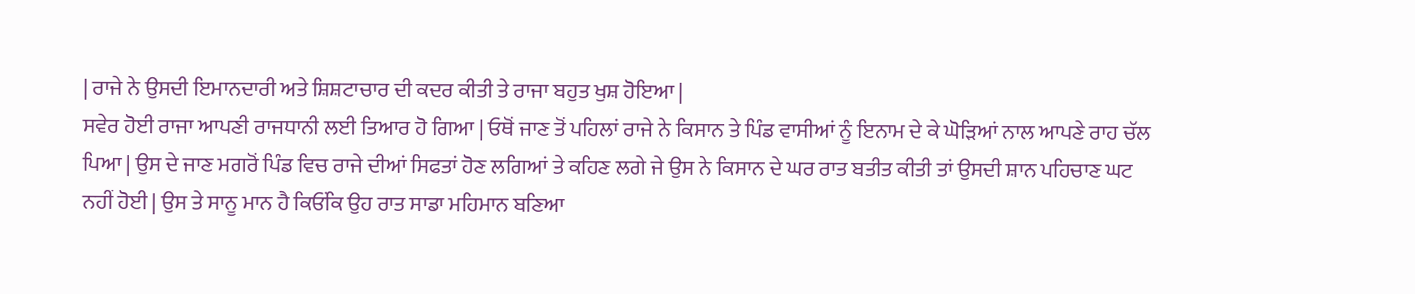| ਰਾਜੇ ਨੇ ਉਸਦੀ ਇਮਾਨਦਾਰੀ ਅਤੇ ਸ਼ਿਸ਼ਟਾਚਾਰ ਦੀ ਕਦਰ ਕੀਤੀ ਤੇ ਰਾਜਾ ਬਹੁਤ ਖੁਸ਼ ਹੋਇਆ |
ਸਵੇਰ ਹੋਈ ਰਾਜਾ ਆਪਣੀ ਰਾਜਧਾਨੀ ਲਈ ਤਿਆਰ ਹੋ ਗਿਆ | ਓਥੋਂ ਜਾਣ ਤੋਂ ਪਹਿਲਾਂ ਰਾਜੇ ਨੇ ਕਿਸਾਨ ਤੇ ਪਿੰਡ ਵਾਸੀਆਂ ਨੂੰ ਇਨਾਮ ਦੇ ਕੇ ਘੋੜਿਆਂ ਨਾਲ ਆਪਣੇ ਰਾਹ ਚੱਲ ਪਿਆ | ਉਸ ਦੇ ਜਾਣ ਮਗਰੋਂ ਪਿੰਡ ਵਿਚ ਰਾਜੇ ਦੀਆਂ ਸਿਫਤਾਂ ਹੋਣ ਲਗਿਆਂ ਤੇ ਕਹਿਣ ਲਗੇ ਜੇ ਉਸ ਨੇ ਕਿਸਾਨ ਦੇ ਘਰ ਰਾਤ ਬਤੀਤ ਕੀਤੀ ਤਾਂ ਉਸਦੀ ਸ਼ਾਨ ਪਹਿਚਾਣ ਘਟ ਨਹੀਂ ਹੋਈ | ਉਸ ਤੇ ਸਾਨੂ ਮਾਨ ਹੈ ਕਿਓਂਕਿ ਉਹ ਰਾਤ ਸਾਡਾ ਮਹਿਮਾਨ ਬਣਿਆ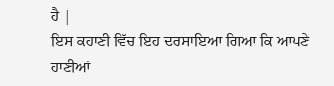ਹੈ |
ਇਸ ਕਹਾਣੀ ਵਿੱਚ ਇਹ ਦਰਸਾਇਆ ਗਿਆ ਕਿ ਆਪਣੇ ਹਾਣੀਆਂ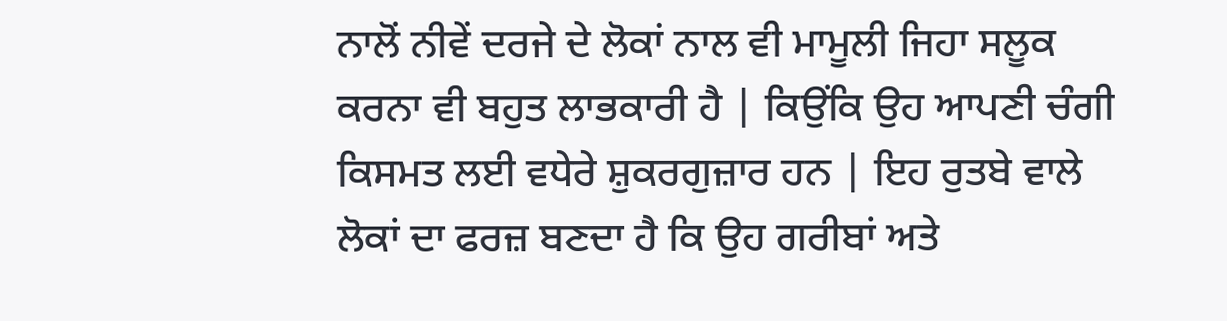ਨਾਲੋਂ ਨੀਵੇਂ ਦਰਜੇ ਦੇ ਲੋਕਾਂ ਨਾਲ ਵੀ ਮਾਮੂਲੀ ਜਿਹਾ ਸਲੂਕ ਕਰਨਾ ਵੀ ਬਹੁਤ ਲਾਭਕਾਰੀ ਹੈ | ਕਿਉਂਕਿ ਉਹ ਆਪਣੀ ਚੰਗੀ ਕਿਸਮਤ ਲਈ ਵਧੇਰੇ ਸ਼ੁਕਰਗੁਜ਼ਾਰ ਹਨ | ਇਹ ਰੁਤਬੇ ਵਾਲੇ ਲੋਕਾਂ ਦਾ ਫਰਜ਼ ਬਣਦਾ ਹੈ ਕਿ ਉਹ ਗਰੀਬਾਂ ਅਤੇ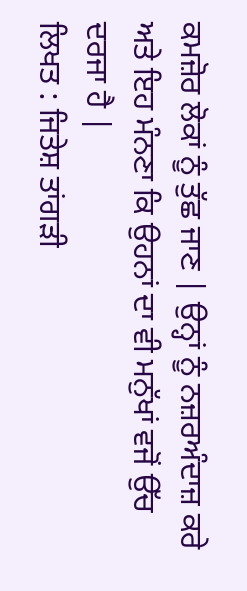ਕਮਜ਼ੋਰ ਲੋਕਾਂ ਨੂੰ ਤੁੱਛ ਜਾਣ | ਉਨ੍ਹਾਂ ਨੂੰ ਨਜ਼ਰਅੰਦਾਜ਼ ਕਰੇ ਅਤੇ ਇਹ ਮੰਨਣਾ ਕਿ ਉਹਨਾਂ ਦਾ ਵੀ ਮਨੁੱਖਾਂ ਵਜੋਂ ਉੱਚ ਦਰਜਾ ਹੈ |
ਲਿਖਤ : ਜਿਤੇਸ਼ ਤਾਂਗੜੀ